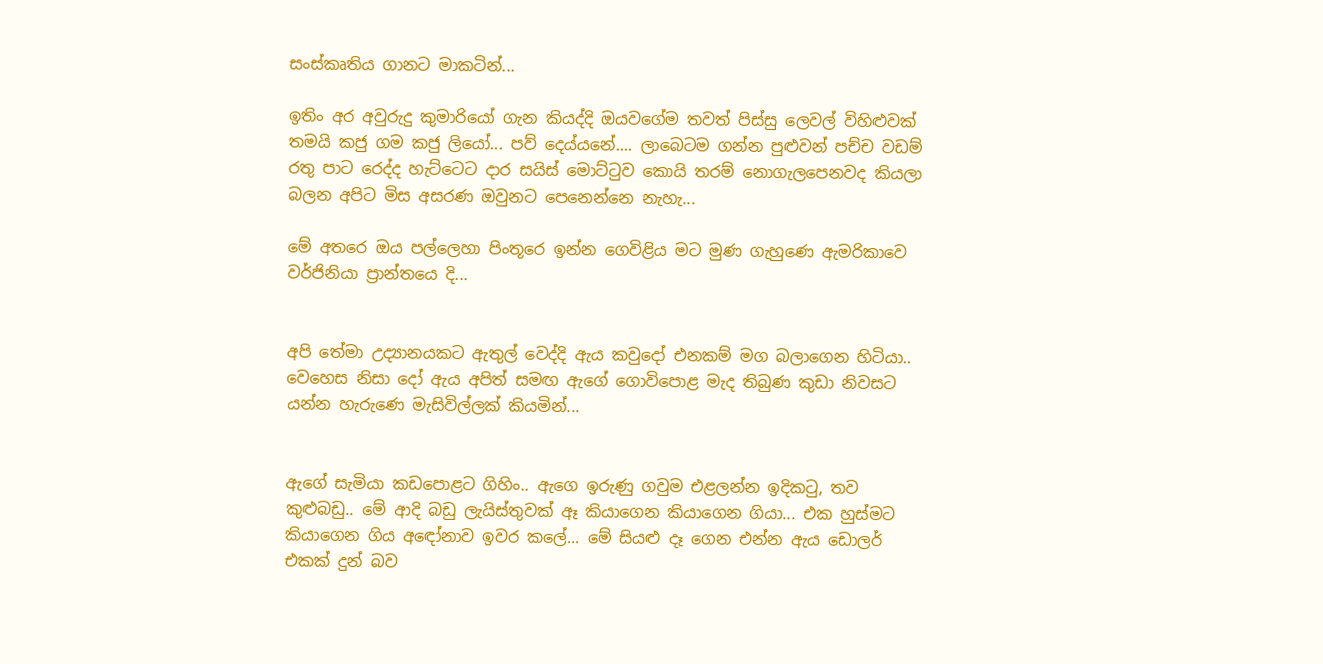සංස්කෘතිය ගානට මාකටින්...

ඉතිං අර අවුරුදු කුමාරියෝ ගැන කියද්දි ඔයවගේම තවත් පිස්සු ලෙවල් විහිළුවක් තමයි කජු ගම කජු ලියෝ... පව් දෙය්යනේ.... ලාබෙටම ගන්න පුළුවන් පච්ච වඩම් රතු පාට රෙද්ද හැට්ටෙට දාර සයිස් මොට්ටුව කොයි තරම් නොගැලපෙනවද කියලා බලන අපිට මිස අසරණ ඔවුනට පෙනෙන්නෙ නැහැ...

මේ අතරෙ ඔය පල්ලෙහා පිංතූරෙ ඉන්න ගෙවිළිය මට මුණ ගැහුණෙ ඇමරිකාවෙ වර්ජිනියා ප්‍රාන්තයෙ දි...


අපි තේමා උද්‍යානයකට ඇතුල් වෙද්දි ඇය කවුදෝ එනකම් මග බලාගෙන හිටියා.. වෙහෙස නිසා දෝ ඇය අපිත් සමඟ ඇගේ ගොවිපොළ මැද තිබුණ කුඩා නිවසට යන්න හැරුණෙ මැසිවිල්ලක් කියමින්...


ඇගේ සැමියා කඩපොළට ගිහිං.. ඇගෙ ඉරුණු ගවුම එළලන්න ඉදිකටු, තව කුළුබඩු.. මේ ආදි බඩු ලැයිස්තුවක් ඈ කියාගෙන කියාගෙන ගියා... එක හුස්මට කියාගෙන ගිය අඳෝනාව ඉවර කලේ... මේ සියළු දෑ ගෙන එන්න ඇය ඩොලර් එකක් දුන් බව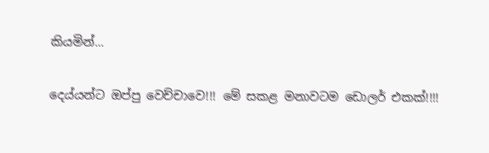කියමින්...

දෙය්යන්ට ඔප්පු වෙච්චාවෙ!!! මේ සකළ මනාවටම ඩොලර් එකක්!!!!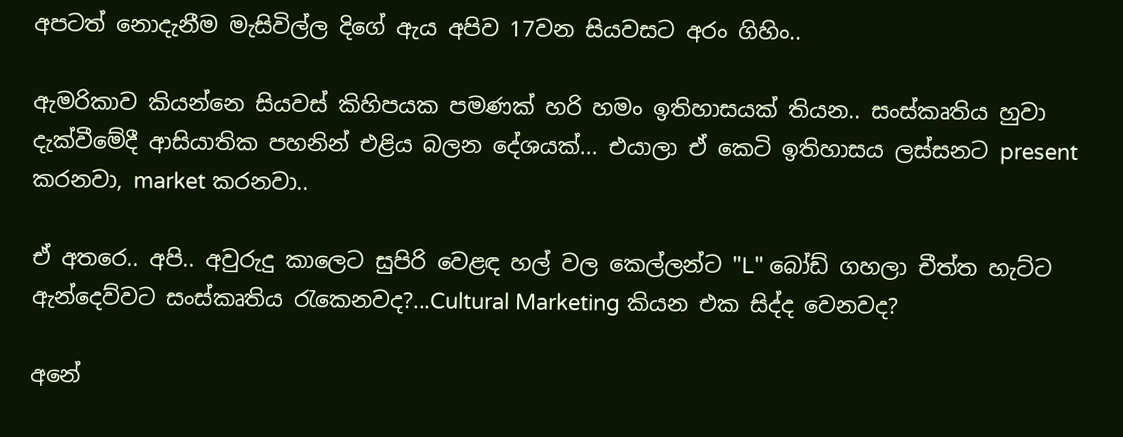අපටත් නොදැනීම මැසිවිල්ල දිගේ ඇය අපිව 17වන සියවසට අරං ගිහිං..

ඇමරිකාව කියන්නෙ සියවස් කිහිපයක පමණක් හරි හමං ඉතිහාසයක් තියන.. සංස්කෘතිය හුවා දැක්වීමේදී ආසියාතික පහනින් එළිය බලන දේශයක්... එයාලා ඒ කෙටි ඉතිහාසය ලස්සනට present කරනවා, market කරනවා..

ඒ අතරෙ.. අපි.. අවුරුදු කාලෙට සුපිරි වෙළඳ හල් වල කෙල්ලන්ට "L" බෝඩ් ගහලා චීත්ත හැට්ට ඇන්දෙව්වට සංස්කෘතිය රැකෙනවද?...Cultural Marketing කියන එක සිද්ද වෙනවද?

අනේ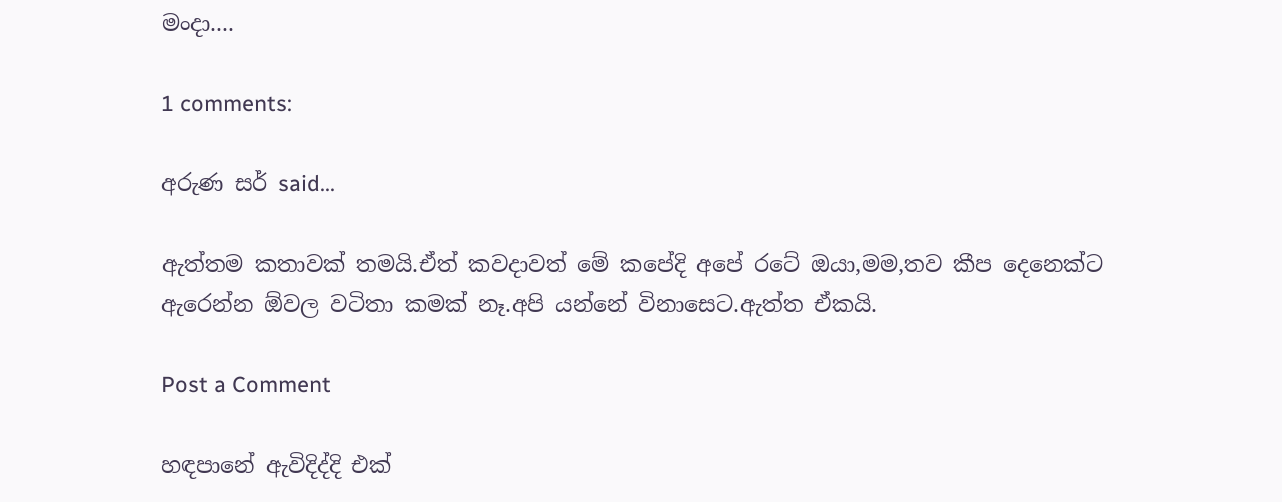මංදා....

1 comments:

අරුණ සර් said...

ඇත්තම කතාවක් තමයි.ඒත් කවදාවත් මේ කපේදි අපේ රටේ ඔයා,මම,තව කීප දෙනෙක්ට ඇරෙන්න ඕවල වටිතා කමක් නෑ.අපි යන්නේ විනාසෙට.ඇත්ත ඒකයි.

Post a Comment

හඳපානේ ඇවිදිද්දි එක්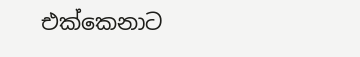එක්කෙනාට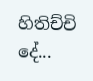හිතිච්චි දේ...